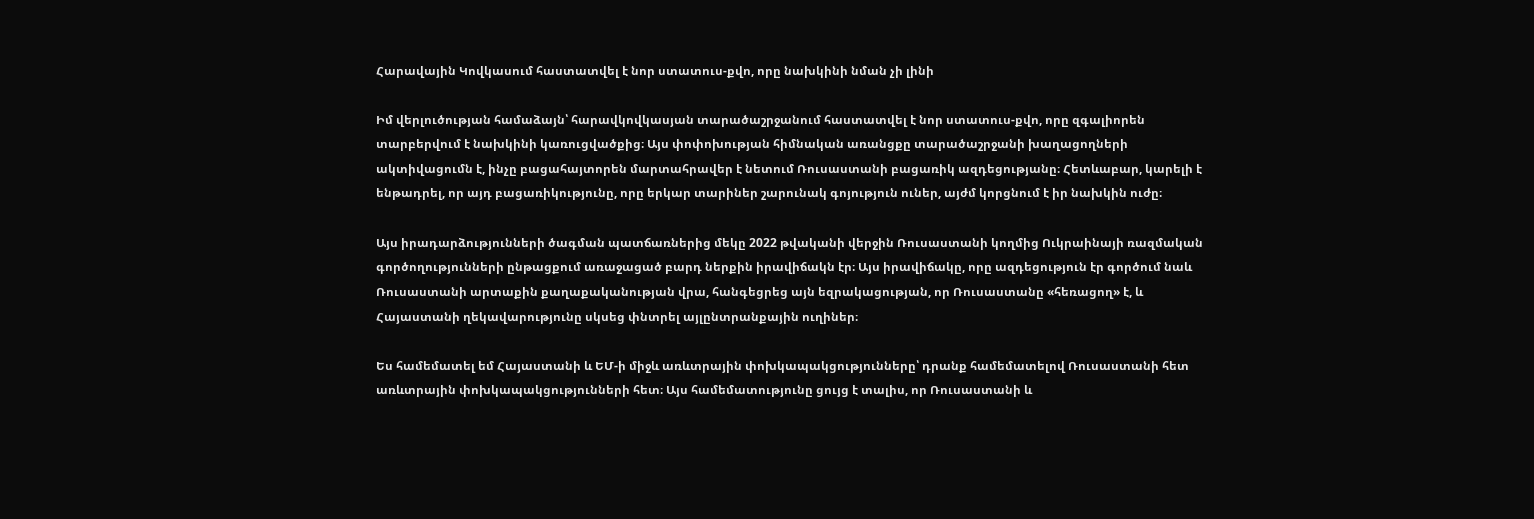Հարավային Կովկասում հաստատվել է նոր ստատուս-քվո, որը նախկինի նման չի լինի

Իմ վերլուծության համաձայն՝ հարավկովկասյան տարածաշրջանում հաստատվել է նոր ստատուս-քվո, որը զգալիորեն տարբերվում է նախկինի կառուցվածքից։ Այս փոփոխության հիմնական առանցքը տարածաշրջանի խաղացողների ակտիվացումն է, ինչը բացահայտորեն մարտահրավեր է նետում Ռուսաստանի բացառիկ ազդեցությանը։ Հետևաբար, կարելի է ենթադրել, որ այդ բացառիկությունը, որը երկար տարիներ շարունակ գոյություն ուներ, այժմ կորցնում է իր նախկին ուժը։

Այս իրադարձությունների ծագման պատճառներից մեկը 2022 թվականի վերջին Ռուսաստանի կողմից Ուկրաինայի ռազմական գործողությունների ընթացքում առաջացած բարդ ներքին իրավիճակն էր։ Այս իրավիճակը, որը ազդեցություն էր գործում նաև Ռուսաստանի արտաքին քաղաքականության վրա, հանգեցրեց այն եզրակացության, որ Ռուսաստանը «հեռացող» է, և Հայաստանի ղեկավարությունը սկսեց փնտրել այլընտրանքային ուղիներ։

Ես համեմատել եմ Հայաստանի և ԵՄ-ի միջև առևտրային փոխկապակցությունները՝ դրանք համեմատելով Ռուսաստանի հետ առևտրային փոխկապակցությունների հետ։ Այս համեմատությունը ցույց է տալիս, որ Ռուսաստանի և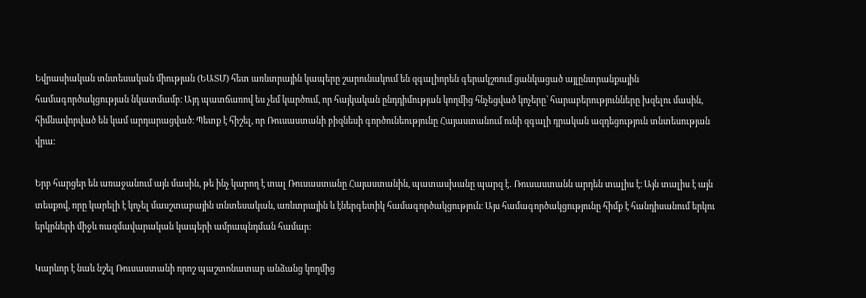Եվրասիական տնտեսական միության (ԵԱՏՄ) հետ առևտրային կապերը շարունակում են զգալիորեն գերակշռում ցանկացած այլընտրանքային համագործակցության նկատմամբ։ Այդ պատճառով ես չեմ կարծում, որ հայկական ընդդիմության կողմից հնչեցված կոչերը՝ հարաբերությունները խզելու մասին, հիմնավորված են կամ արդարացված։ Պետք է հիշել, որ Ռուսաստանի բիզնեսի գործունեությունը Հայաստանում ունի զգալի դրական ազդեցություն տնտեսության վրա։

Երբ հարցեր են առաջանում այն մասին, թե ինչ կարող է տալ Ռուսաստանը Հայաստանին, պատասխանը պարզ է․ Ռուսաստանն արդեն տալիս է։ Այն տալիս է այն տեսքով, որը կարելի է կոչել մասշտաբային տնտեսական, առևտրային և էներգետիկ համագործակցություն։ Այս համագործակցությունը հիմք է հանդիսանում երկու երկրների միջև ռազմավարական կապերի ամրապնդման համար։

Կարևոր է նաև նշել Ռուսաստանի որոշ պաշտոնատար անձանց կողմից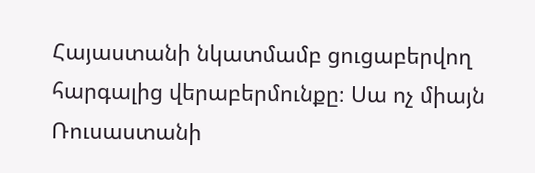Հայաստանի նկատմամբ ցուցաբերվող հարգալից վերաբերմունքը։ Սա ոչ միայն Ռուսաստանի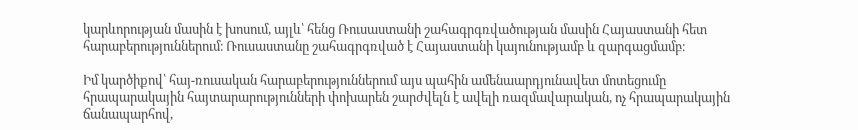կարևորության մասին է խոսում, այլև՝ հենց Ռուսաստանի շահագրգռվածության մասին Հայաստանի հետ հարաբերություններում։ Ռուսաստանը շահագրգռված է Հայաստանի կայունությամբ և զարգացմամբ։

Իմ կարծիքով՝ հայ-ռուսական հարաբերություններում այս պահին ամենաարդյունավետ մոտեցումը հրապարակային հայտարարությունների փոխարեն շարժվելն է ավելի ռազմավարական, ոչ հրապարակային ճանապարհով,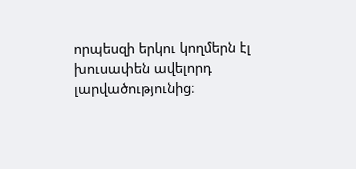որպեսզի երկու կողմերն էլ խուսափեն ավելորդ լարվածությունից։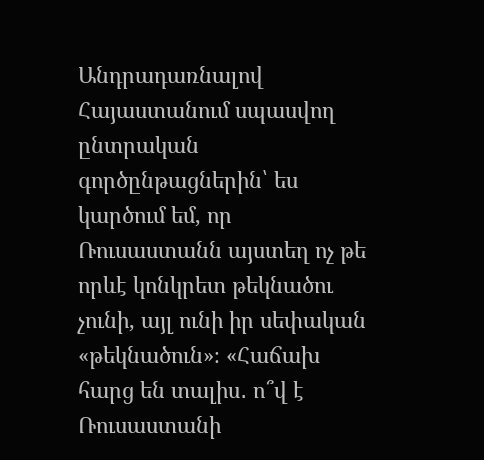Անդրադառնալով Հայաստանում սպասվող ընտրական գործընթացներին՝ ես կարծում եմ, որ Ռուսաստանն այստեղ ոչ թե որևէ կոնկրետ թեկնածու չունի, այլ ունի իր սեփական «թեկնածուն»։ «Հաճախ հարց են տալիս․ ո՞վ է Ռուսաստանի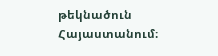թեկնածուն Հայաստանում։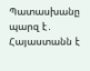Պատասխանը պարզ է․ Հայաստանն է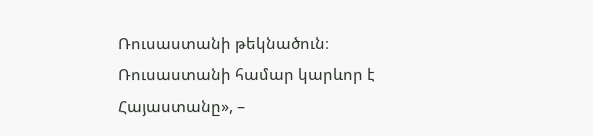Ռուսաստանի թեկնածուն։ Ռուսաստանի համար կարևոր է Հայաստանը», –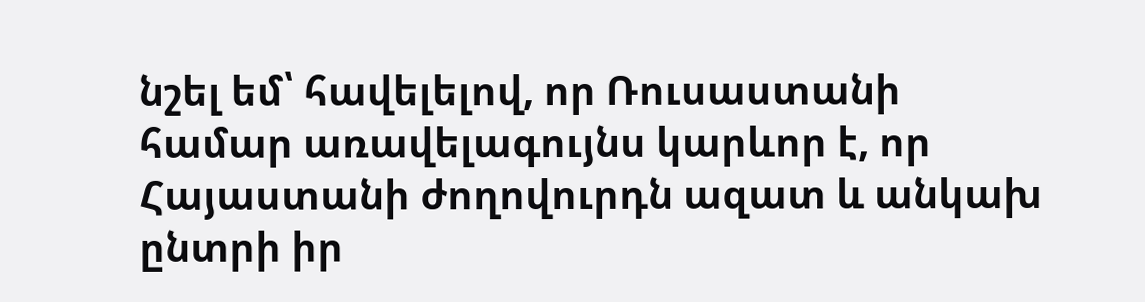նշել եմ՝ հավելելով, որ Ռուսաստանի համար առավելագույնս կարևոր է, որ Հայաստանի ժողովուրդն ազատ և անկախ ընտրի իր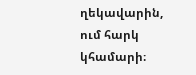ղեկավարին, ում հարկ կհամարի։